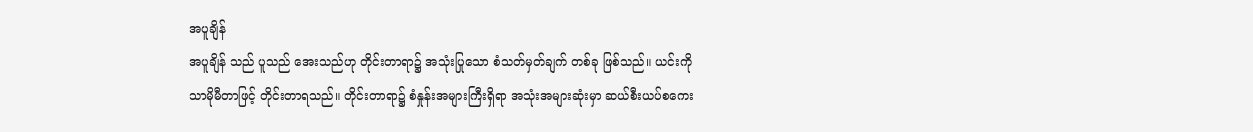အပူချိန်
အပူချိန် သည် ပူသည် အေးသည်ဟု တိုင်းတာရာ၌ အသုံးပြုသော စံသတ်မှတ်ချက် တစ်ခု ဖြစ်သည်။ ယင်းကို သာမိုမီတာဖြင့် တိုင်းတာရသည်။ တိုင်းတာရာ၌ စံနှုန်းအများကြီးရှိရာ အသုံးအများဆုံးမှာ ဆယ်စီးယပ်စကေး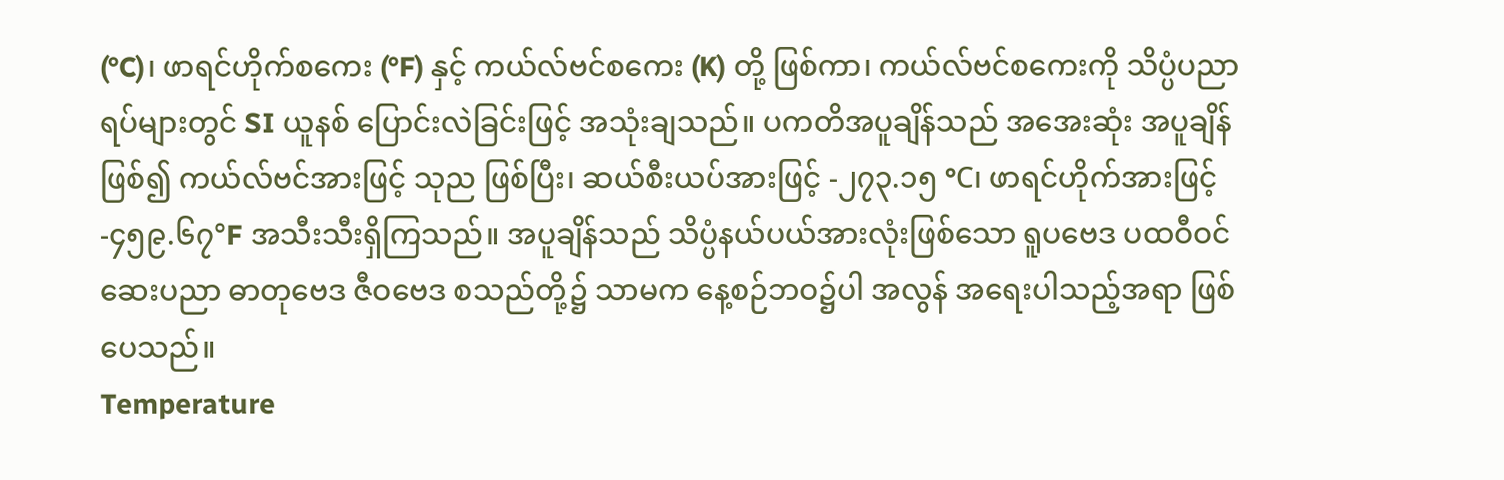(°C)၊ ဖာရင်ဟိုက်စကေး (°F) နှင့် ကယ်လ်ဗင်စကေး (K) တို့ ဖြစ်ကာ၊ ကယ်လ်ဗင်စကေးကို သိပ္ပံပညာရပ်များတွင် SI ယူနစ် ပြောင်းလဲခြင်းဖြင့် အသုံးချသည်။ ပကတိအပူချိန်သည် အအေးဆုံး အပူချိန်ဖြစ်၍ ကယ်လ်ဗင်အားဖြင့် သုည ဖြစ်ပြီး၊ ဆယ်စီးယပ်အားဖြင့် -၂၇၃.၁၅ °C၊ ဖာရင်ဟိုက်အားဖြင့် -၄၅၉.၆၇°F အသီးသီးရှိကြသည်။ အပူချိန်သည် သိပ္ပံနယ်ပယ်အားလုံးဖြစ်သော ရူပဗေဒ ပထဝီဝင် ဆေးပညာ ဓာတုဗေဒ ဇီဝဗေဒ စသည်တို့၌ သာမက နေ့စဉ်ဘဝ၌ပါ အလွန် အရေးပါသည့်အရာ ဖြစ်ပေသည်။
Temperature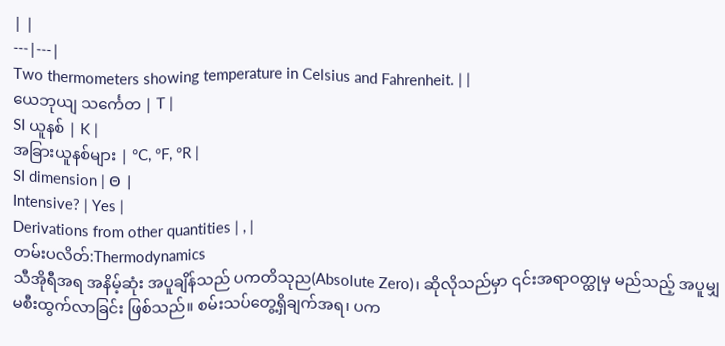| |
---|---|
Two thermometers showing temperature in Celsius and Fahrenheit. | |
ယေဘုယျ သင်္ကေတ | T |
SI ယူနစ် | K |
အခြားယူနစ်များ | °C, °F, °R |
SI dimension | Θ |
Intensive? | Yes |
Derivations from other quantities | , |
တမ်းပလိတ်:Thermodynamics
သီအိုရီအရ အနိမ့်ဆုံး အပူချိန်သည် ပကတိသုည(Absolute Zero)၊ ဆိုလိုသည်မှာ ၎င်းအရာဝတ္ထုမှ မည်သည့် အပူမျှ မစီးထွက်လာခြင်း ဖြစ်သည်။ စမ်းသပ်တွေ့ရှိချက်အရ၊ ပက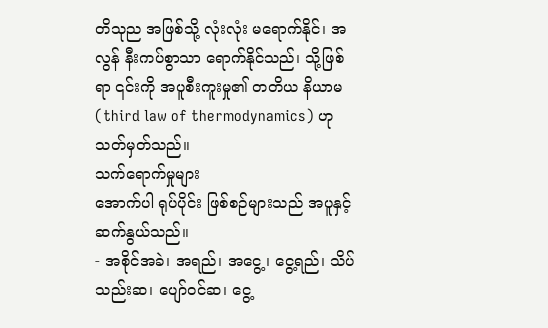တိသုည အဖြစ်သို့ လုံးလုံး မရောက်နိုင်၊ အလွန် နီးကပ်စွာသာ ရောက်နိုင်သည်၊ သို့ဖြစ်ရာ ၎င်းကို အပူစီးကူးမှု၏ တတိယ နိယာမ (third law of thermodynamics) ဟု သတ်မှတ်သည်။
သက်ရောက်မှုများ
အောက်ပါ ရုပ်ပိုင်း ဖြစ်စဉ်များသည် အပူနှင့် ဆက်နွယ်သည်။
- အစိုင်အခဲ၊ အရည်၊ အငွေ့၊ ငွေ့ရည်၊ သိပ်သည်းဆ၊ ပျော်ဝင်ဆ၊ ငွေ့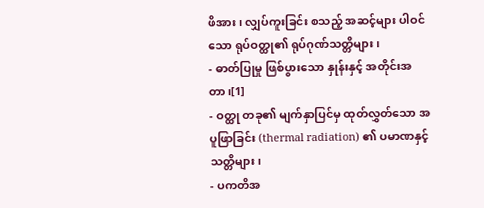ဖိအား၊ လျှပ်ကူးခြင်း စသည့် အဆင့်များ ပါဝင်သော ရုပ်ဝတ္ထု၏ ရုပ်ဂုဏ်သတ္တိများ၊
- ဓာတ်ပြုမှု ဖြစ်ပွားသော နှုန်းနှင့် အတိုင်းအတာ၊[1]
- ဝတ္ထု တခု၏ မျက်နှာပြင်မှ ထုတ်လွှတ်သော အပူဖြာခြင်း (thermal radiation) ၏ ပမာဏနှင့် သတ္တိများ၊
- ပကတိအ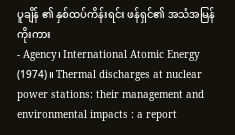ပူချိန် ၏ နှစ်ထပ်ကိန်းရင်း ဖန်ရှင်၏ အသံအမြန်
ကိုးကား
- Agency၊ International Atomic Energy (1974)။ Thermal discharges at nuclear power stations: their management and environmental impacts : a report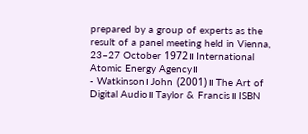prepared by a group of experts as the result of a panel meeting held in Vienna, 23–27 October 1972။ International Atomic Energy Agency။
- Watkinson၊ John (2001)။ The Art of Digital Audio။ Taylor & Francis။ ISBN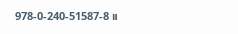978-0-240-51587-8။